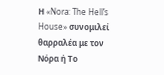Η «Nora: The Hell’s House» συνομιλεί θαρραλέα με τον Νόρα ή Το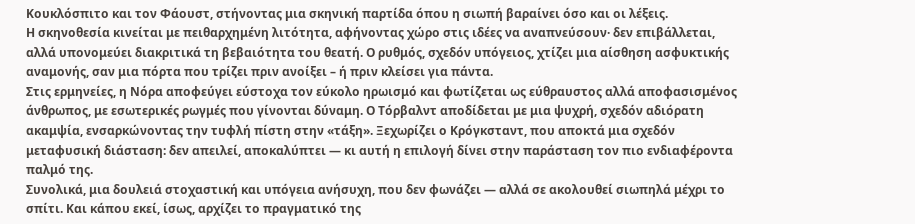Κουκλόσπιτο και τον Φάουστ, στήνοντας μια σκηνική παρτίδα όπου η σιωπή βαραίνει όσο και οι λέξεις.
Η σκηνοθεσία κινείται με πειθαρχημένη λιτότητα, αφήνοντας χώρο στις ιδέες να αναπνεύσουν· δεν επιβάλλεται, αλλά υπονομεύει διακριτικά τη βεβαιότητα του θεατή. Ο ρυθμός, σχεδόν υπόγειος, χτίζει μια αίσθηση ασφυκτικής αναμονής, σαν μια πόρτα που τρίζει πριν ανοίξει – ή πριν κλείσει για πάντα.
Στις ερμηνείες, η Νόρα αποφεύγει εύστοχα τον εύκολο ηρωισμό και φωτίζεται ως εύθραυστος αλλά αποφασισμένος άνθρωπος, με εσωτερικές ρωγμές που γίνονται δύναμη. Ο Τόρβαλντ αποδίδεται με μια ψυχρή, σχεδόν αδιόρατη ακαμψία, ενσαρκώνοντας την τυφλή πίστη στην «τάξη». Ξεχωρίζει ο Κρόγκσταντ, που αποκτά μια σχεδόν μεταφυσική διάσταση: δεν απειλεί, αποκαλύπτει — κι αυτή η επιλογή δίνει στην παράσταση τον πιο ενδιαφέροντα παλμό της.
Συνολικά, μια δουλειά στοχαστική και υπόγεια ανήσυχη, που δεν φωνάζει — αλλά σε ακολουθεί σιωπηλά μέχρι το σπίτι. Και κάπου εκεί, ίσως, αρχίζει το πραγματικό της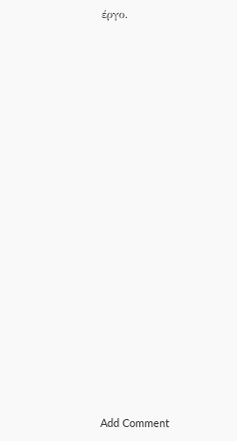έργο.




















Add Comment